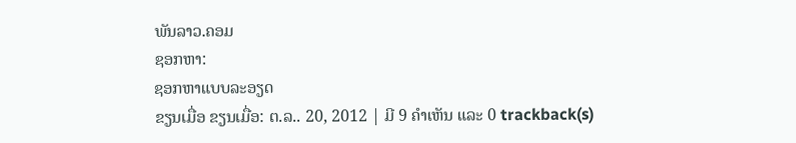ພັນລາວ.ຄອມ
ຊອກຫາ:
ຊອກຫາແບບລະອຽດ
ຂຽນເມື່ອ ຂຽນເມື່ອ: ຕ.ລ.. 20, 2012 | ມີ 9 ຄຳເຫັນ ແລະ 0 trackback(s)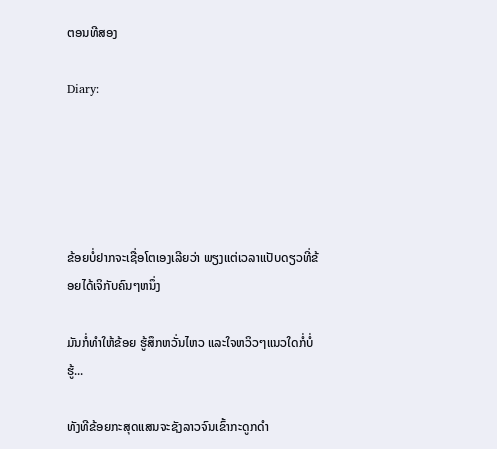ຕອນທີສອງ

Diary:





ຂ້ອຍບໍ່ຢາກຈະເຊື່ອໂຕເອງເລີຍວ່າ ພຽງແຕ່ເວລາແປັບດຽວທີ່ຂ້ອຍໄດ້ເຈິກັບຄົນໆຫນຶ່ງ

ມັນກໍ່ທຳໃຫ້ຂ້ອຍ ຮູ້ສຶກຫວັ່ນໄຫວ ແລະໃຈຫວິວໆແນວໃດກໍ່ບໍ່ຮູ້...

ທັງທີຂ້ອຍກະສຸດແສນຈະຊັງລາວຈົນເຂົ້າກະດູກດຳ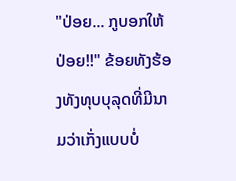"ປ່ອຍ... ກູບອກໃຫ້ປ່ອຍ!!" ຂ້ອຍທັງຮ້ອງທັງທຸບບຸລຸດທີ່ມີນາມວ່າເກັ່ງແບບບໍ່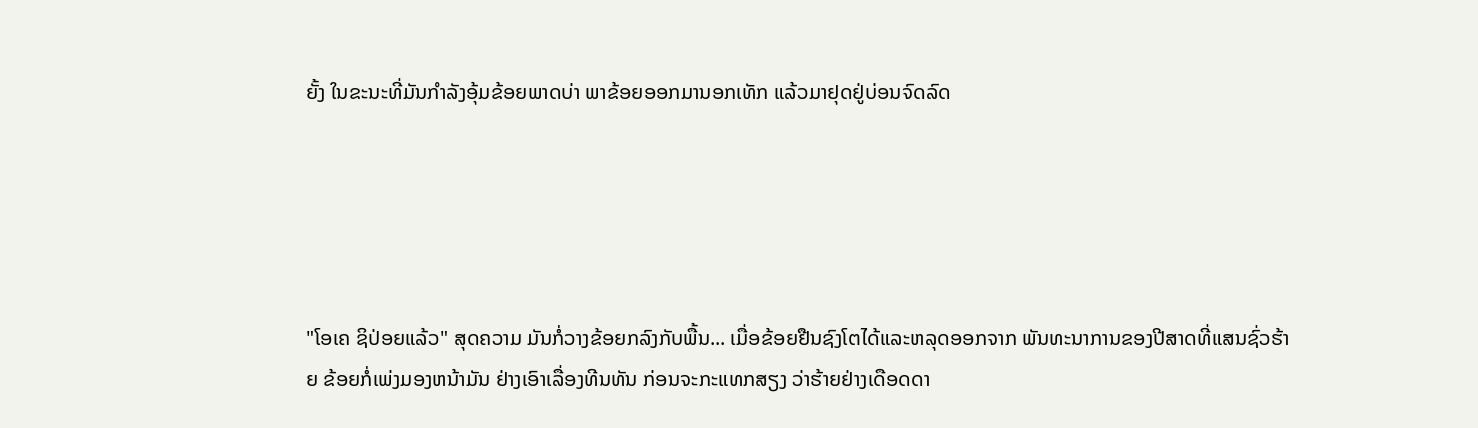ຍັ້ງ ໃນຂະນະທີ່ມັນກຳລັງອຸ້ມຂ້ອຍພາດບ່າ ພາຂ້ອຍອອກມານອກເທັກ ແລ້ວມາຢຸດຢູ່ບ່ອນຈົດລົດ





"ໂອເຄ ຊິປ່ອຍແລ້ວ" ສຸດຄວາມ ມັນກໍ່ວາງຂ້ອຍກລົງກັບພື້ນ... ເມື່ອຂ້ອຍຢືນຊົງໂຕໄດ້ແລະຫລຸດອອກຈາກ ພັນທະນາການຂອງປີສາດທີ່ແສນຊົ່ວຮ້າຍ ຂ້ອຍກໍ່ເພ່ງມອງຫນ້າມັນ ຢ່າງເອົາເລື່ອງທີນທັນ ກ່ອນຈະກະແທກສຽງ ວ່າຮ້າຍຢ່າງເດືອດດາ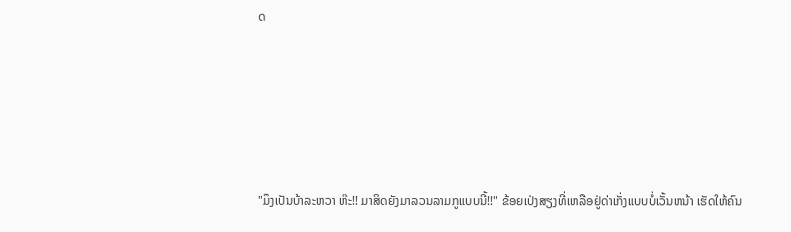ດ





"ມຶງເປັນບ້າລະຫວາ ຫ໊ະ!! ມາສິດຍັງມາລວນລາມກູແບບນີ້!!" ຂ້ອຍເປ່ງສຽງທີ່ເຫລືອຢູ່ດ່າເກັ່ງແບບບໍ່ເວັ້ນຫນ້າ ເຮັດໃຫ້ຄົນ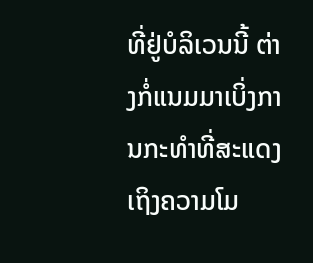ທີ່ຢູ່ບໍລິເວນນີ້ ຕ່າງກໍ່ແນມມາເບິ່ງການກະທຳທີ່ສະແດງເຖິງຄວາມໂມ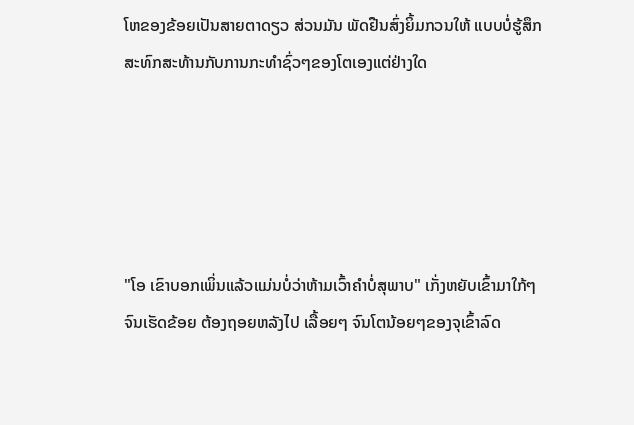ໂຫຂອງຂ້ອຍເປັນສາຍຕາດຽວ ສ່ວນມັນ ພັດຢືນສົ່ງຍິ້ມກວນໃຫ້ ແບບບໍ່ຮູ້ສຶກສະທົກສະທ້ານກັບການກະທຳຊົ່ວໆຂອງໂຕເອງແຕ່ຢ່າງໃດ





"ໂອ ເຂົາບອກເພິ່ນແລ້ວແມ່ນບໍ່ວ່າຫ້າມເວົ້າຄຳບໍ່ສຸພາບ" ເກັ່ງຫຍັບເຂົ້າມາໃກ້ໆ ຈົນເຮັດຂ້ອຍ ຕ້ອງຖອຍຫລັງໄປ ເລື້ອຍໆ ຈົນໂຕນ້ອຍໆຂອງຈຸເຂົ້າລົດ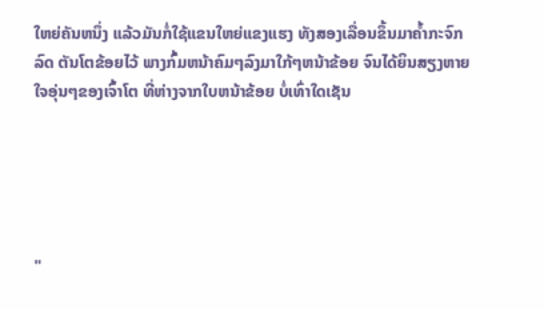ໃຫຍ່ຄັນຫນຶ່ງ ແລ້ວມັນກໍ່ໃຊ້ແຂນໃຫຍ່ແຂງແຮງ ທັງສອງເລື່ອນຂຶ້ນມາຄ້ຳກະຈົກລົດ ຕັນໂຕຂ້ອຍໄວ້ ພາງກົ້ມຫນ້າຄົມໆລົງມາໃກ້ໆຫນ້າຂ້ອຍ ຈົນໄດ້ຍິນສຽງຫາຍໃຈອຸ່ນໆຂອງເຈົ້າໂຕ ທີ່ຫ່າງຈາກໃບຫນ້າຂ້ອຍ ບໍ່ເທົ່າໃດເຊັນ





"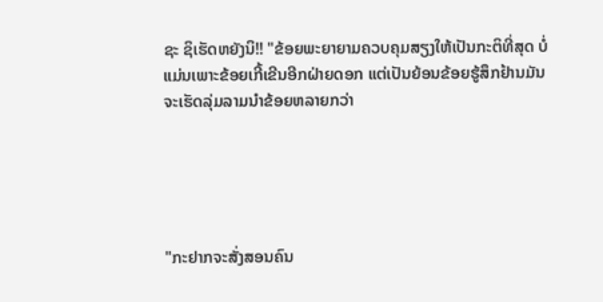ຊະ ຊິເຮັດຫຍັງນິ!! "ຂ້ອຍພະຍາຍາມຄວບຄຸມສຽງໃຫ້ເປັນກະຕິທີ່ສຸດ ບໍ່ແມ່ນເພາະຂ້ອຍເກີ້ເຂີນອີກຝ່າຍດອກ ແຕ່ເປັນຍ້ອນຂ້ອຍຮູ້ສຶກຢ້ານມັນຈະເຮັດລຸ່ມລາມນຳຂ້ອຍຫລາຍກວ່າ





"ກະຢາກຈະສັ່ງສອນຄົນ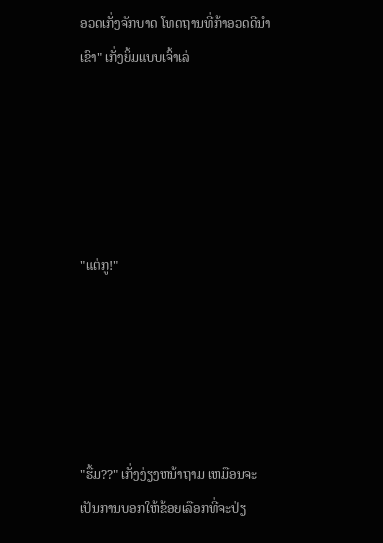ອວດເກັ່ງຈັກບາດ ໂທດຖານທີ່ກ້າອວດດີນຳເຂົາ" ເກັ່ງຍິ້ມແບບເຈົ້າເລ່





"ແຕ່ກູ!"





"ຮື້ມ??" ເກັ່ງງ່ຽງຫນ້າຖາມ ເຫມືອນຈະເປັນການບອກໃຫ້ຂ້ອຍເລືອກທີ່ຈະປ່ຽ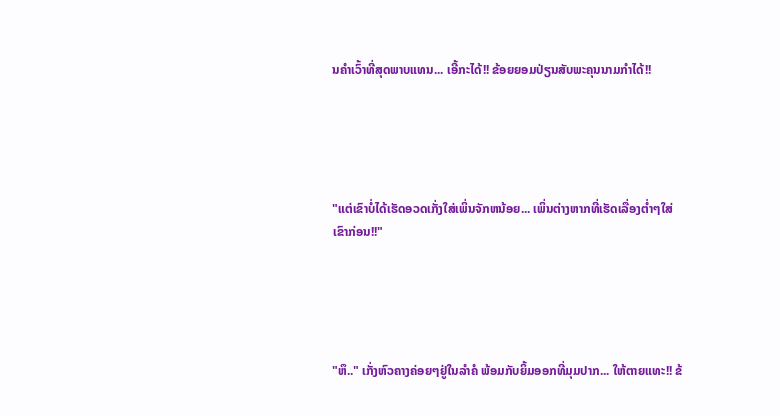ນຄຳເວົ້າທີ່ສຸດພາບແທນ... ເອີ້ກະໄດ້!! ຂ້ອຍຍອມປ່ຽນສັບພະຄຸນນາມກຳໄດ້!!





"ແຕ່ເຂົາບໍ່ໄດ້ເຮັດອວດເກັ່ງໃສ່ເພິ່ນຈັກຫນ້ອຍ... ເພິ່ນຕ່າງຫາກທີ່ເຮັດເລື່ອງຕ່ຳໆໃສ່ເຂົາກ່ອນ!!"





"ຫຶ.." ເກັ່ງຫົວຄາງຄ່ອຍໆຢູ່ໃນລຳຄໍ ພ້ອມກັບຍິ້ມອອກທີ່ມຸມປາກ... ໃຫ້ຕາຍແທະ!! ຂ້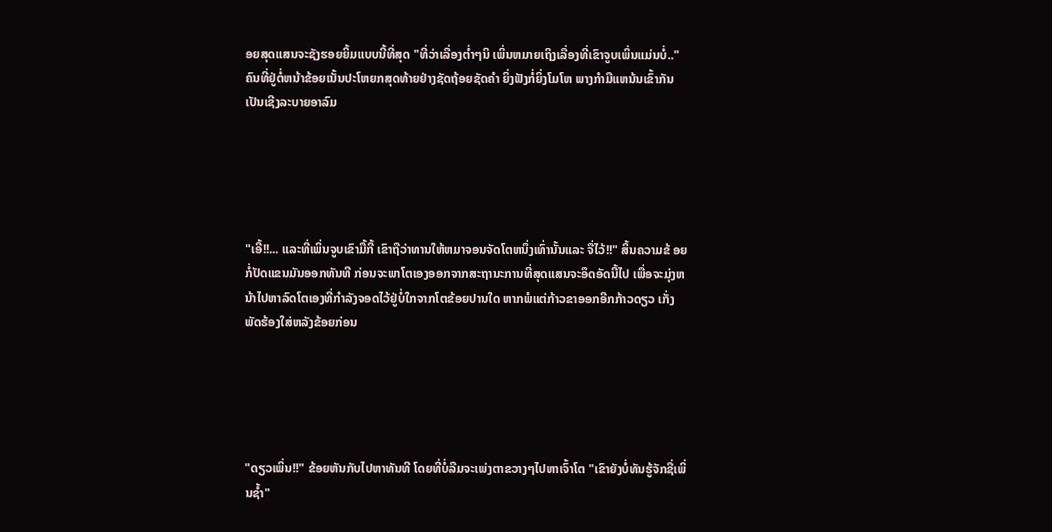ອຍສຸດແສນຈະຊັງຮອຍຍິ້ມແບບນີ້ທີ່ສຸດ "ທີ່ວ່າເລື່ອງຕ່ຳໆນິ ເພິ່ນຫມາຍເຖິງເລື່ອງທີ່ເຂົາຈູບເພິ່ນແມ່ນບໍ່.." ຄົນທີ່ຢູ່ຕໍ່ຫນ້າຂ້ອຍເນັ້ນປະໂຫຍກສຸດທ້າຍຢ່າງຊັດຖ້ອຍຊັດຄຳ ຍິ່ງຟັງກໍ່ຍິ່ງໂມໂຫ ພາງກຳມືແຫນ້ນເຂົ້າກັນ ເປັນເຊີງລະບາຍອາລົມ





"ເອີ້!!... ແລະທີ່ເພິ່ນຈູບເຂົາມື້ກີ້ ເຂົາຖືວ່າທານໃຫ້ຫມາຈອນຈັດໂຕຫນຶ່ງເທົ່ານັ້ນແລະ ຈື່ໄວ້!!" ສິ້ນຄວາມຂ້ ອຍກໍ່ປັດແຂນມັນອອກທັນທີ ກ່ອນຈະພາໂຕເອງອອກຈາກສະຖານະການທີ່ສຸດແສນຈະອຶດອັດນີ້ໄປ ເພື່ອຈະມຸ່ງຫນ້າໄປຫາລົດໂຕເອງທີ່ກຳລັງຈອດໄວ້ຢູ່ບໍ່ໃກຈາກໂຕຂ້ອຍປານໃດ ຫາກພໍແຕ່ກ້າວຂາອອກອີກກ້າວດຽວ ເກັ່ງພັດຮ້ອງໃສ່ຫລັງຂ້ອຍກ່ອນ





"ດຽວເພິ່ນ!!" ຂ້ອຍຫັນກັບໄປຫາທັນທີ ໂດຍທີ່ບໍ່ລືມຈະເພ່ງຕາຂວາງໆໄປຫາເຈົ້າໂຕ "ເຂົາຍັງບໍ່ທັນຮູ້ຈັກຊື່ເພິ່ນຊ້ຳ"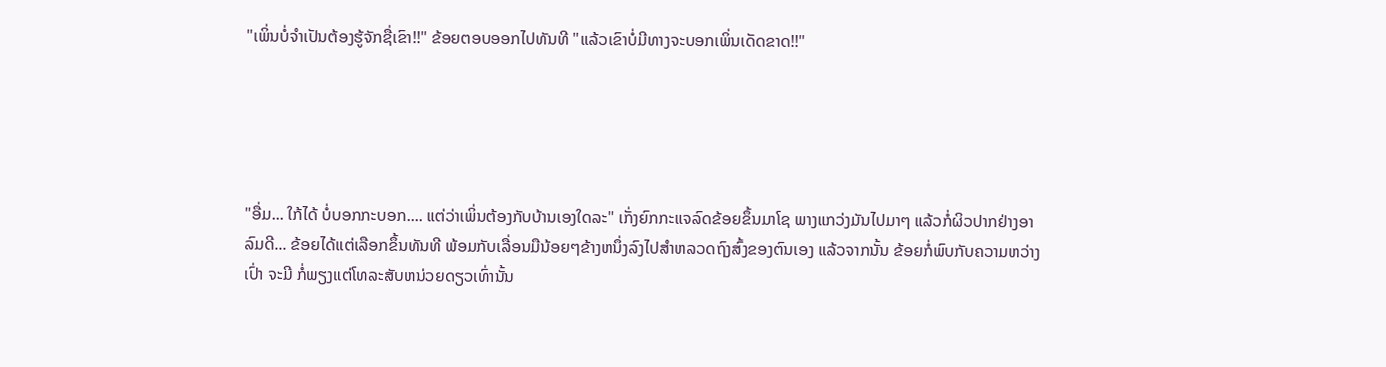"ເພິ່ນບໍ່ຈຳເປັນຕ້ອງຮູ້ຈັກຊື່ເຂົາ!!" ຂ້ອຍຕອບອອກໄປທັນທີ "ແລ້ວເຂົາບໍ່ມີທາງຈະບອກເພິ່ນເດັດຂາດ!!"





"ອື່ມ... ໃກ້ໄດ້ ບໍ່ບອກກະບອກ.... ແຕ່ວ່າເພິ່ນຕ້ອງກັບບ້ານເອງໃດລະ" ເກັ່ງຍົກກະແຈລົດຂ້ອຍຂຶ້ນມາໂຊ ພາງແກວ່ງມັນໄປມາໆ ແລ້ວກໍ່ຜິວປາກຢ່າງອາລົມດີ... ຂ້ອຍໄດ້ແຕ່ເລືອກຂຶ້ນທັນທີ ພ້ອມກັບເລື່ອນມືນ້ອຍໆຂ້າງຫນຶ່ງລົງໄປສຳຫລວດຖົງສົ້ງຂອງຕົນເອງ ແລ້ວຈາກນັ້ນ ຂ້ອຍກໍ່ພົບກັບຄວາມຫວ່າງເປົ່າ ຈະມີ ກໍ່ພຽງແຕ່ໂທລະສັບຫນ່ວຍດຽວເທົ່ານັ້ນ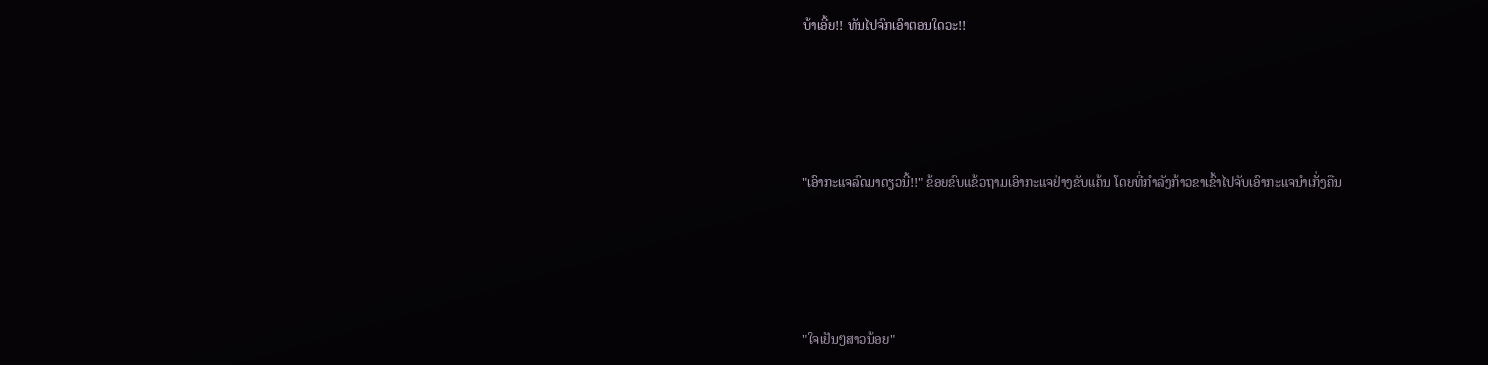ບ້າເອີ້ຍ!! ທັນໄປຈົກເອົາຕອນໃດວະ!!





"ເອົາກະແຈລົດມາດຽວນີ້!!" ຂ້ອຍຂົບແຂ້ວຖາມເອົາກະແຈຢ່າງຂັບແຄ້ນ ໂດຍທີ່ກຳລັງກ້າວຂາເຂົ້າໄປຈັບເອົາກະແຈນຳເກັ່ງຄືນ





"ໃຈເຢັນໆສາວນ້ອຍ"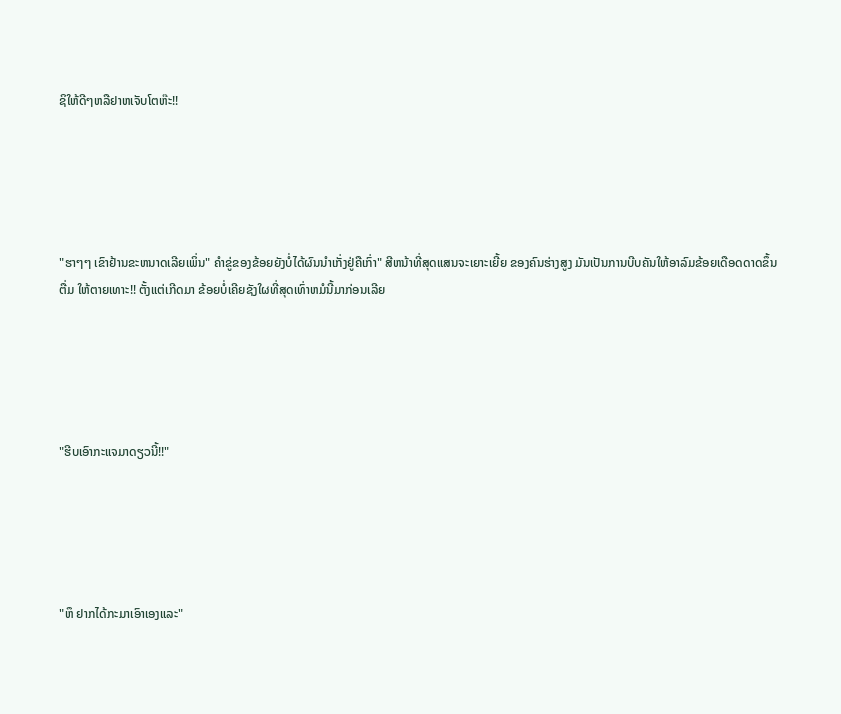ຊິໃຫ້ດີໆຫລືຢາຫເຈັບໂຕຫ໊ະ!!





"ຮາໆໆ ເຂົາຢ້ານຂະຫນາດເລີຍເພິ່ນ" ຄຳຂູ່ຂອງຂ້ອຍຍັງບໍ່ໄດ້ຜົນນຳເກັ່ງຢູ່ຄືເກົ່າ" ສີຫນ້າທີ່ສຸດແສນຈະເຍາະເຍີ້ຍ ຂອງຄົນຮ່າງສູງ ມັນເປັນການບີບຄັນໃຫ້ອາລົມຂ້ອຍເດືອດດາດຂຶ້ນຕື່ມ ໃຫ້ຕາຍເທາະ!! ຕັ້ງແຕ່ເກີດມາ ຂ້ອຍບໍ່ເຄີຍຊັງໃຜທີ່ສຸດເທົ່າຫມໍນີ້ມາກ່ອນເລີຍ





"ຮີບເອົາກະແຈມາດຽວນີ້!!"





"ຫຶ ຢາກໄດ້ກະມາເອົາເອງແລະ"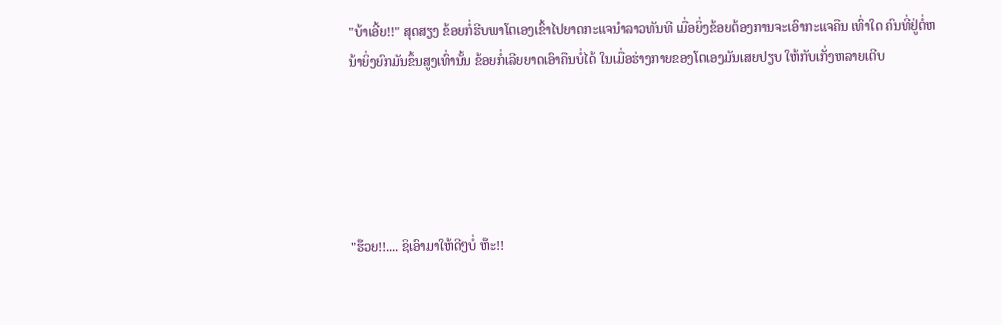"ບ້າເອີ້ຍ!!" ສຸດສຽງ ຂ້ອຍກໍ່ຮີບພາໂຕເອງເຂົ້າໄປຍາດກະແຈນຳລາວທັນທີ ເມື່ອຍິ່ງຂ້ອຍຕ້ອງການຈະເອົາກະແຈຄືນ ເທົ່າໃດ ຄົນທີ່ຢູ່ຕໍ່ຫນ້າຍິ່ງຍົກມັນຂຶ້ນສູງເທົ່ານັ້ນ ຂ້ອຍກໍ່ເລີຍຍາດເອົາຄືນບໍ່ໄດ້ ໃນເມື່ອຮ່າງກາຍຂອງໂຕເອງມັນເສຍປຽບ ໃຫ້ກັບເກັ່ງຫລາຍເຕີບ





"ຮ໊ວຍ!!.... ຊິເອົາມາໃຫ້ດີໆບໍ່ ຫ໊ະ!!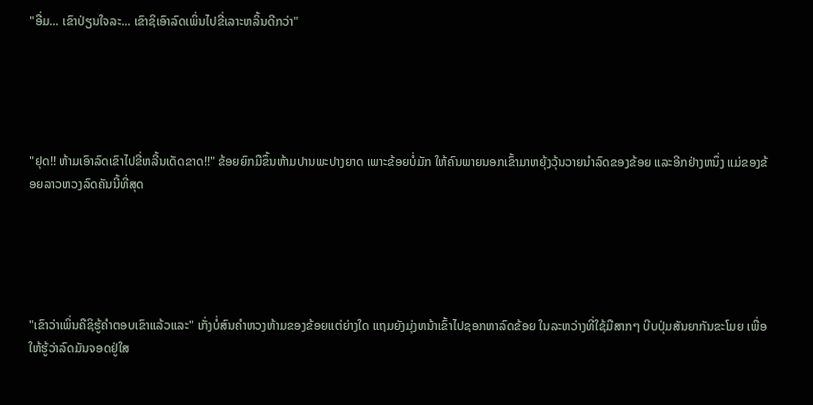"ອື່ມ... ເຂົາປ່ຽນໃຈລະ... ເຂົາຊິເອົາລົດເພິ່ນໄປຂີ່ເລາະຫລິ້ນດີກວ່າ"





"ຢຸດ!! ຫ້າມເອົາລົດເຂົາໄປຂີ່ຫລີ້ນເດັດຂາດ!!" ຂ້ອຍຍົກມືຂຶ້ນຫ້າມປານພະປາງຍາດ ເພາະຂ້ອຍບໍ່ມັກ ໃຫ້ຄົນພາຍນອກເຂົ້າມາຫຍຸ້ງວຸ້ນວາຍນຳລົດຂອງຂ້ອຍ ແລະອີກຢ່າງຫນຶ່ງ ແມ່ຂອງຂ້ອຍລາວຫວງລົດຄັນນີ້ທີ່ສຸດ





"ເຂົາວ່າເພິ່ນຄືຊິຮູ້ຄຳຕອບເຂົາແລ້ວແລະ" ເກັ່ງບໍ່ສົນຄຳຫວງຫ້າມຂອງຂ້ອຍແຕ່ຍ່າງໃດ ແຖມຍັງມຸ່ງຫນ້າເຂົ້າໄປຊອກຫາລົດຂ້ອຍ ໃນລະຫວ່າງທີ່ໃຊ້ມືສາກໆ ບີບປຸ່ມສັນຍາກັນຂະໂມຍ ເພື່ອໃຫ້ຮູ້ວ່າລົດມັນຈອດຢູ່ໃສ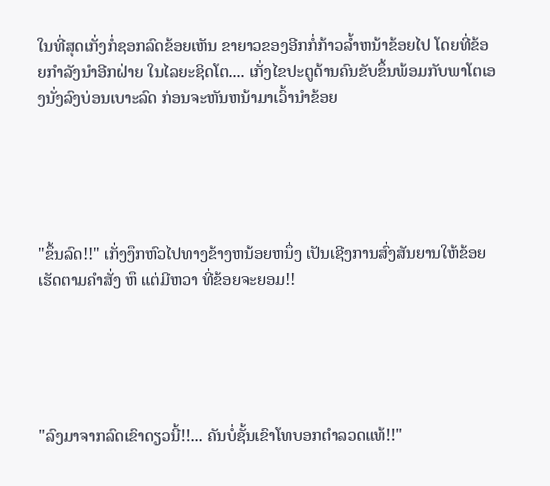ໃນທີ່ສຸດເກັ່ງກໍ່ຊອກລົດຂ້ອຍເຫັນ ຂາຍາວຂອງອີກກໍ່ກ້າວລ້ຳຫນ້າຂ້ອຍໄປ ໂດຍທີ່ຂ້ອຍກຳລັງນຳອີກຝ່າຍ ໃນໄລຍະຊິດໂຕ.... ເກັ່ງໄຂປະຕູດ້ານຄົນຂັບຂຶ້ນພ້ອມກັບພາໂຕເອງນັ່ງລົງບ່ອນເບາະລົດ ກ່ອນຈະຫັນຫນ້າມາເວົ້ານຳຂ້ອຍ





"ຂຶ້ນລົດ!!" ເກັ່ງງຶກຫົວໄປທາງຂ້າງຫນ້ອຍຫນຶ່ງ ເປັນເຊີງການສົ່ງສັນຍານໃຫ້ຂ້ອຍເຮັດຕາມຄຳສັ່ງ ຫຶ ແຕ່ມີຫວາ ທີ່ຂ້ອຍຈະຍອມ!!





"ລົງມາຈາກລົດເຂົາດຽວນີ້!!... ຄັນບໍ່ຊັ້ນເຂົາໂທບອກຕຳລວດແທ້!!"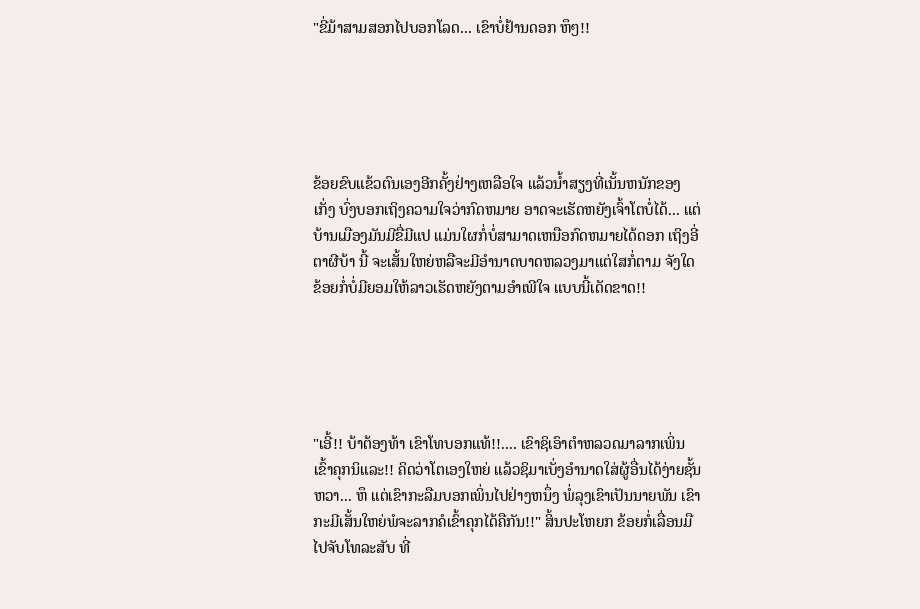"ຂີ່ມ້າສາມສອກໄປບອກໂລດ... ເຂົາບໍ່ຢ້ານດອກ ຫຶໆ!!





ຂ້ອຍຂົບແຂ້ວຕົນເອງອີກຄັ້ງຢ່າງເຫລືອໃຈ ແລ້ວນ້ຳສຽງທີ່ເນັ້ນຫນັກຂອງເກັ່ງ ບົ່ງບອກເຖິງຄວາມໃຈວ່າກົດຫມາຍ ອາດຈະເຮັດຫຍັງເຈົ້າໂຕບໍ່ໄດ້... ແຕ່ບ້ານເມືອງມັນມີຂື່ມີແປ ແມ່ນໃຜກໍ່ບໍ່ສາມາດເຫນືອກົດຫມາຍໄດ້ດອກ ເຖິງອີ່ຕາຜີບ້າ ນີ້ ຈະເສັ້ນໃຫຍ່ຫລືຈະມີອຳນາດບາດຫລວງມາແຕ່ໃສກໍ່ຕາມ ຈັງໃດຂ້ອຍກໍ່ບໍ່ມີຍອມໃຫ້ລາວເຮັດຫຍັງຕາມອຳເພີໃຈ ແບບນີ້ເດັດຂາດ!!





"ເອີ້!! ບ້າຕ້ອງທ້າ ເຂົາໂທບອກແທ້!!.... ເຂົາຊິເອົາຕຳຫລວດມາລາກເພິ່ນເຂົ້າຄຸກນິແລະ!! ຄິດວ່າໂຕເອງໃຫຍ່ ແລ້ວຊິມາເບັ່ງອຳນາດໃສ່ຜູ້ອື່ນໄດ້ງ່າຍຊັ້ນຫວາ... ຫຶ ແຕ່ເຂົາກະລືມບອກເພິ່ນໄປຢ່າງຫນຶ່ງ ພໍ່ລຸງເຂົາເປັນນາຍພັນ ເຂົາກະມີເສັ້ນໃຫຍ່ພໍຈະລາກຄໍເຂົ້າຄຸກໄດ້ຄືກັນ!!" ສິ້ນປະໂຫຍກ ຂ້ອຍກໍ່ເລື່ອນມືໄປຈັບໂທລະສັບ ທີ່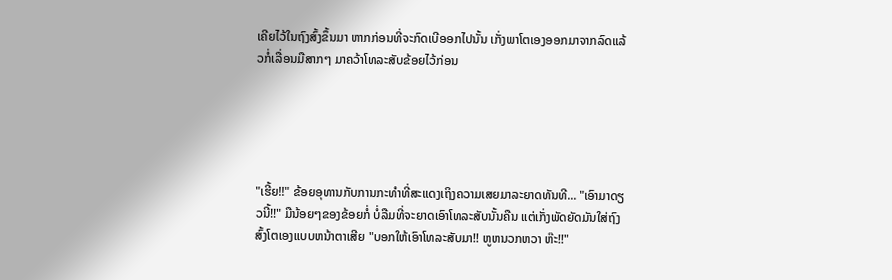ເຄີຍໄວ້ໃນຖົງສົ້ງຂຶ້ນມາ ຫາກກ່ອນທີ່ຈະກົດເບີອອກໄປນັ້ນ ເກັ່ງພາໂຕເອງອອກມາຈາກລົດແລ້ວກໍ່ເລື່ອນມືສາກໆ ມາຄວ້າໂທລະສັບຂ້ອຍໄວ້ກ່ອນ





"ເຮີ້ຍ!!" ຂ້ອຍອຸທານກັບການກະທຳທີ່ສະແດງເຖິງຄວາມເສຍມາລະຍາດທັນທີ... "ເອົາມາດຽວນີ້!!" ມືນ້ອຍໆຂອງຂ້ອຍກໍ່ ບໍ່ລືມທີ່ຈະຍາດເອົາໂທລະສັບນັ້ນຄືນ ແຕ່ເກັ່ງພັດຍັດມັນໃສ່ຖົງສົ້ງໂຕເອງແບບຫນ້າຕາເສີຍ "ບອກໃຫ້ເອົາໂທລະສັບມາ!! ຫູຫນວກຫວາ ຫ໊ະ!!"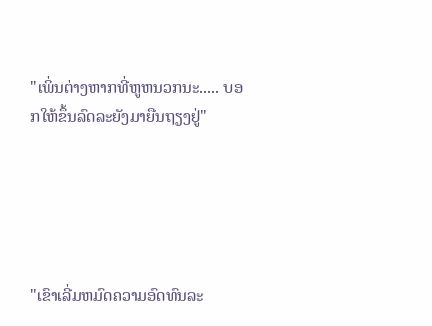"ເພິ່ນຕ່າງຫາກທີ່ຫູຫນວກນະ..... ບອກໃຫ້ຂຶ້ນລົດລະຍັງມາຍືນຖຽງຢູ່"





"ເຂົາເລີ່ມຫມົດຄວາມອົດທົນລະ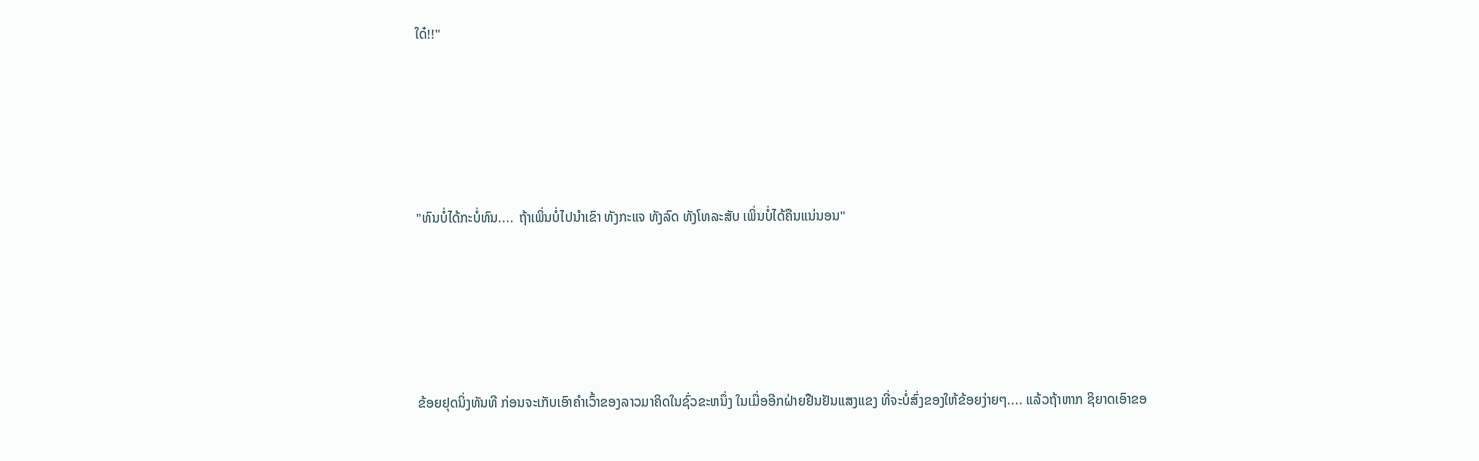ໃດ໋!!"





"ທົນບໍ່ໄດ້ກະບໍ່ທົນ.... ຖ້າເພິ່ນບໍ່ໄປນຳເຂົາ ທັງກະແຈ ທັງລົດ ທັງໂທລະສັບ ເພິ່ນບໍ່ໄດ້ຄືນແນ່ນອນ"





ຂ້ອຍຢຸດນິ່ງທັນທີ ກ່ອນຈະເກັບເອົາຄຳເວົ້າຂອງລາວມາຄິດໃນຊົ່ວຂະຫນຶ່ງ ໃນເມື່ອອີກຝ່າຍຢືນຢັນແສງແຂງ ທີ່ຈະບໍ່ສົ່ງຂອງໃຫ້ຂ້ອຍງ່າຍໆ.... ແລ້ວຖ້າຫາກ ຊິຍາດເອົາຂອ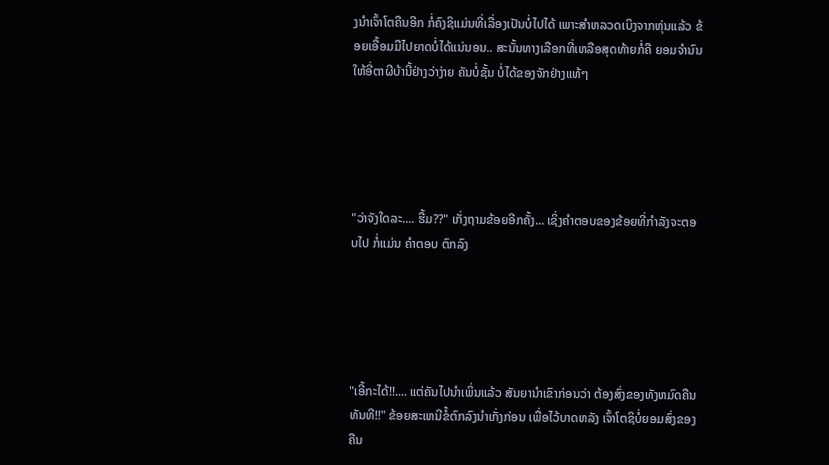ງນຳເຈົ້າໂຕຄືນອີກ ກໍ່ຄົງຊິແມ່ນທີ່ເລື່ອງເປັນບໍ່ໄປໄດ້ ເພາະສຳຫລວດເບິງຈາກຫຸ່ນແລ້ວ ຂ້ອຍເອື້ອມມືໄປຍາດບໍ່ໄດ້ແນ່ນອນ.. ສະນັ້ນທາງເລືອກທີ່ເຫລືອສຸດທ້າຍກໍ່ຄື ຍອມຈຳນົນໃຫ້ອີ່ຕາຜີບ້ານີ້ຢ່າງວ່າງ່າຍ ຄັນບໍ່ຊັ້ນ ບໍ່ໄດ້ຂອງຈັກຢ່າງແທ້ໆ





"ວ່າຈັງໃດລະ.... ຮື້ມ??" ເກັ່ງຖາມຂ້ອຍອີກຄັ້ງ... ເຊິ່ງຄຳຕອບຂອງຂ້ອຍທີ່ກຳລັງຈະຕອບໄປ ກໍ່ແມ່ນ ຄຳຕອບ ຕົກລົງ





"ເອີ້ກະໄດ້!!.... ແຕ່ຄັນໄປນຳເພິ່ນແລ້ວ ສັນຍານຳເຂົາກ່ອນວ່າ ຕ້ອງສົ່ງຂອງທັງຫມົດຄືນທັນທີ!!" ຂ້ອຍສະເຫນີຂໍ້ຕົກລົງນຳເກັ່ງກ່ອນ ເພື່ອໄວ້ບາດຫລັງ ເຈົ້າໂຕຊິບໍ່ຍອມສົ່ງຂອງຄືນ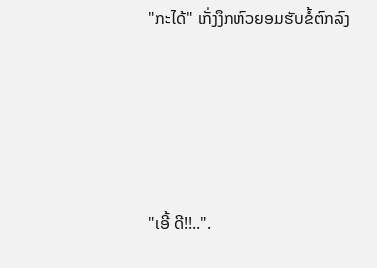"ກະໄດ້" ເກັ່ງງຶກຫົວຍອມຮັບຂໍ້ຕົກລົງ





"ເອີ້ ດີ!!..".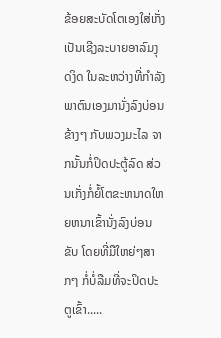ຂ້ອຍສະບັດໂຕເອງໃສ່ເກັ່ງ ເປັນເຊີງລະບາຍອາລົມງຸດງິດ ໃນລະຫວ່າງທີ່ກຳລັງພາຕົນເອງມານັ່ງລົງບ່ອນຂ້າງໆ ກັບພວງມະໄລ ຈາກນັ້ນກໍ່ປິດປະຕູ້ລົດ ສ່ວນເກັ່ງກໍ່ຍໍ້ໂຕຂະຫນາດໃຫຍຫນາເຂົ້ານັ່ງລົງບ່ອນຂັບ ໂດຍທີ່ມືໃຫຍ່ໆສາກໆ ກໍ່ບໍ່ລືມທີ່ຈະປິດປະຕູເຂົ້າ.....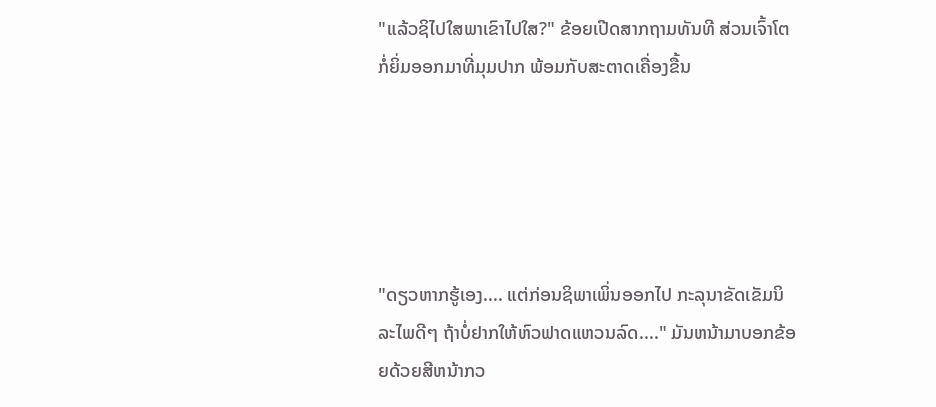"ແລ້ວຊິໄປໃສພາເຂົາໄປໃສ?" ຂ້ອຍເປີດສາກຖາມທັນທີ ສ່ວນເຈົ້າໂຕກໍ່ຍິ່ມອອກມາທີ່ມຸມປາກ ພ້ອມກັບສະຕາດເຄື່ອງຂື້ນ





"ດຽວຫາກຮູ້ເອງ.... ແຕ່ກ່ອນຊິພາເພິ່ນອອກໄປ ກະລຸນາຂັດເຂັມນິລະໄພດີໆ ຖ້າບໍ່ຢາກໃຫ້ຫົວຟາດແຫວນລົດ...." ມັນຫນ້າມາບອກຂ້ອຍດ້ວຍສີຫນ້າກວ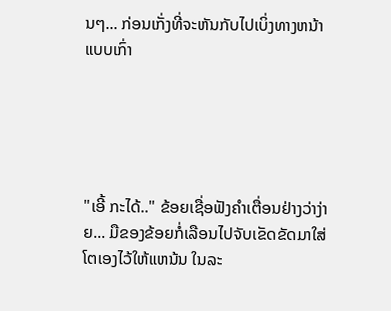ນໆ... ກ່ອນເກັ່ງທີ່ຈະຫັນກັບໄປເບິ່ງທາງຫນ້າແບບເກົ່າ





"ເອີ້ ກະໄດ້.." ຂ້ອຍເຊື່ອຟັງຄຳເຕື່ອນຢ່າງວ່າງ່າຍ... ມືຂອງຂ້ອຍກໍ່ເລືອນໄປຈັບເຂັດຂັດມາໃສ່ໂຕເອງໄວ້ໃຫ້ແຫນ້ນ ໃນລະ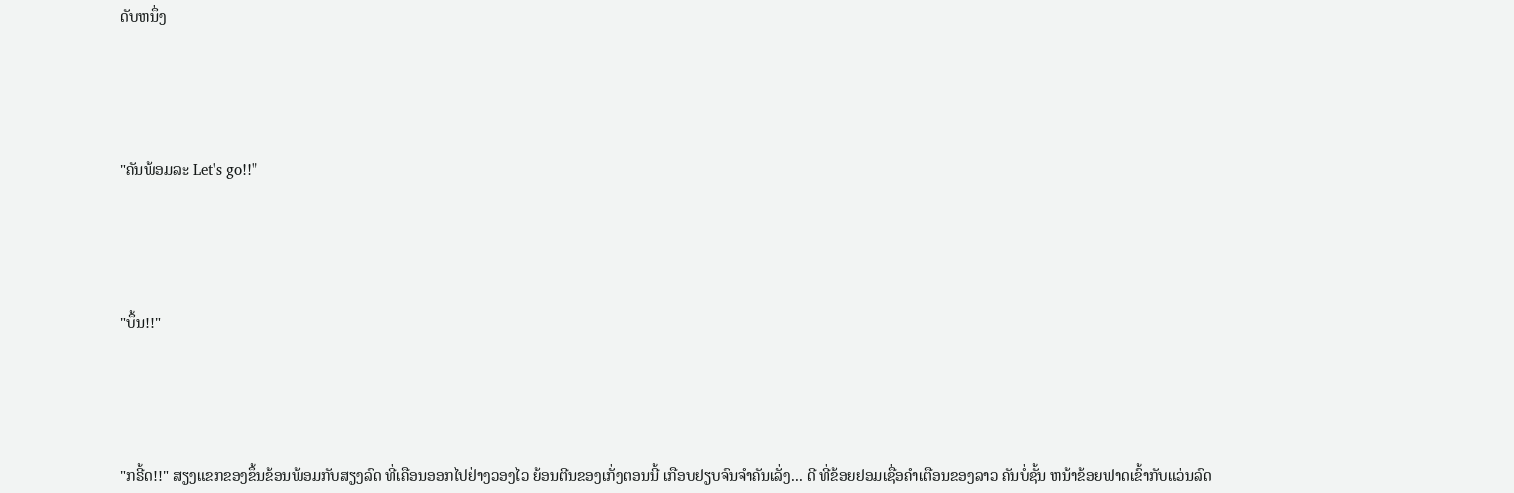ດັບຫນຶ່ງ





"ຄັນພ້ອມລະ Let's go!!"





"ບຶ້ນ!!"





"ກຣີ້ດ!!" ສຽງແຂກຂອງຂຶ້ນຂ້ອນພ້ອມກັບສຽງລົດ ທີ່ເຄືອນອອກໄປຢ່າງວອງໄວ ຍ້ອນຕີນຂອງເກັ່ງຕອນນີ້ ເກືອບຢຽບຈົນຈຳຄັນເລັ່ງ... ດີ ທີ່ຂ້ອຍຢອມເຊື່ອຄຳເຕືອນຂອງລາວ ຄັນບໍ່ຊັ້ນ ຫນ້າຂ້ອຍຟາດເຂົ້າກັບແວ່ນລົດ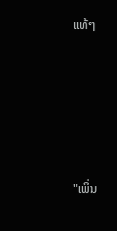ແທ້ໆ





"ເພິ່ນ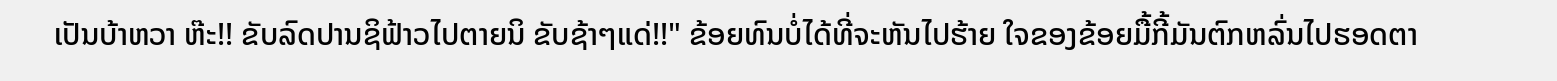ເປັນບ້າຫວາ ຫ໊ະ!! ຂັບລົດປານຊິຟ້າວໄປຕາຍນິ ຂັບຊ້າໆແດ່!!" ຂ້ອຍທົນບໍ່ໄດ້ທີ່ຈະຫັນໄປຮ້າຍ ໃຈຂອງຂ້ອຍມື້ກີ້ມັນຕົກຫລົ່ນໄປຮອດຕາ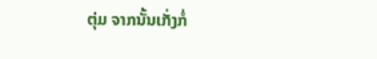ຕຸ່ມ ຈາກນັ້ນເກັ່ງກໍ່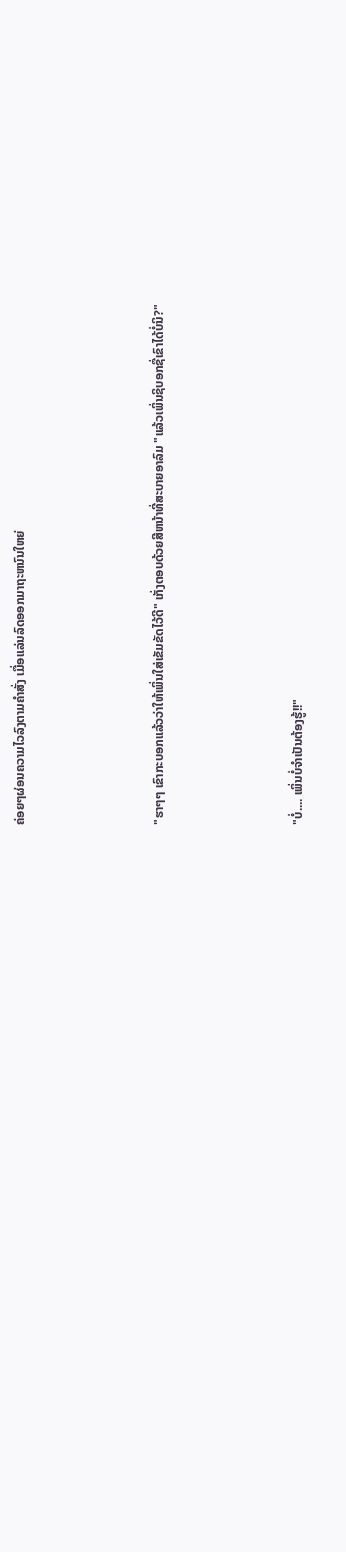ຄ່ອຍໆຜ່ອນຄວາມໄວລົງຕາມຄຳສັ່ງ ເມື່ອແລ່ນລົດອອກມາຖະຫນົນໃຫຍ່





"ຮາໆໆ ເຂົາກະບອກແລ້ວວ່າໃຫ້ເພິ່ນໃສ່ເຂັມຂັດໄວ້ດີ" ເກັ່ງຕອບດ້ວຍສີຫນ້າທີ່ສະບາຍອາລົມ "ແລ້ວເພິ່ນຊິບອກຊື່ເຂົາໄດ້ບໍ່ນິ?"





"ບໍ່.... ເພິ່ນບໍ່ຈຳເປັນຕ້ອງຮູ້!!"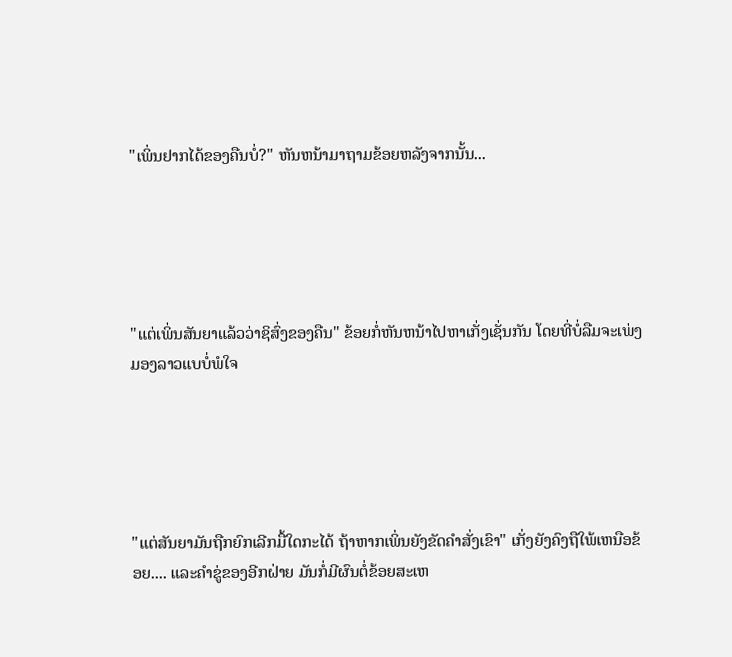"ເພິ່ນຢາກໄດ້ຂອງຄືນບໍ່?" ຫັນຫນ້າມາຖາມຂ້ອຍຫລັງຈາກນັ້ນ...





"ແຕ່ເພິ່ນສັນຍາແລ້ວວ່າຊິສົ່ງຂອງຄືນ" ຂ້ອຍກໍ່ຫັນຫນ້າໄປຫາເກັ່ງເຊັ່ນກັນ ໂດຍທີ່ບໍ່ລືມຈະເພ່ງມອງລາວແບບໍ່ພໍໃຈ





"ແຕ່ສັນຍາມັນຖືກຍົກເລີກມື້ໃດກະໄດ້ ຖ້າຫາກເພິ່ນຍັງຂັດຄຳສັ່ງເຂົາ" ເກັ່ງຍັງຄົງຖືໃພ້ເຫນືອຂ້ອຍ.... ແລະຄຳຂູ່ຂອງອີກຝ່າຍ ມັນກໍ່ມີຜົນຕໍ່ຂ້ອຍສະເຫ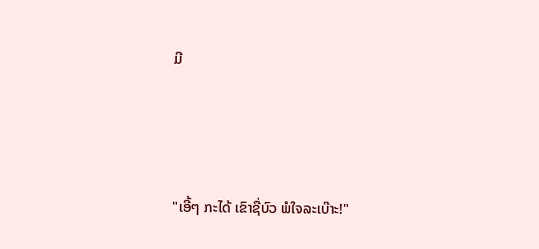ມີ





"ເອີ້ໆ ກະໄດ້ ເຂົາຊື່ບົວ ພໍໃຈລະເບ໊າະ!"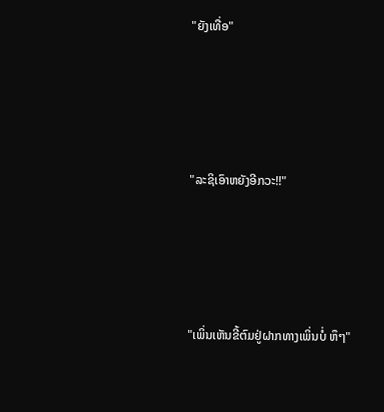"ຍັງເທື່ອ"





"ລະຊິເອົາຫຍັງອີກວະ!!"





"ເພິ່ນເຫັນຂີ້ຕົມຢູ່ຝາກທາງເພິ່ນບໍ່ ຫຶໆ"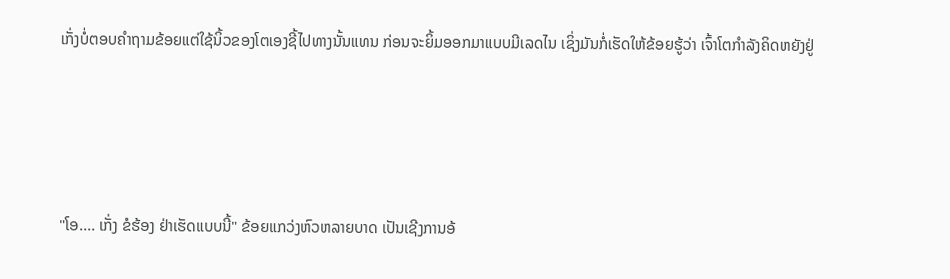ເກັ່ງບໍ່ຕອບຄຳຖາມຂ້ອຍແຕ່ໃຊ້ນິ້ວຂອງໂຕເອງຊີ້ໄປທາງນັ້ນແທນ ກ່ອນຈະຍິ້ມອອກມາແບບມີເລດໄນ ເຊິ່ງມັນກໍ່ເຮັດໃຫ້ຂ້ອຍຮູ້ວ່າ ເຈົ້າໂຕກຳລັງຄິດຫຍັງຢູ່





"ໂອ.... ເກັ່ງ ຂໍຮ້ອງ ຢ່າເຮັດແບບນີ້" ຂ້ອຍແກວ່ງຫົວຫລາຍບາດ ເປັນເຊີງການອ້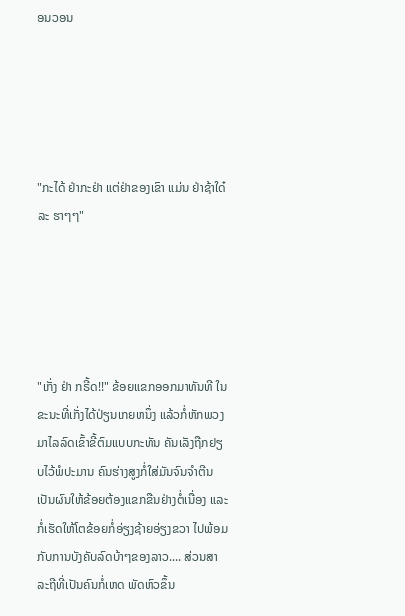ອນວອນ





"ກະໄດ້ ຢ່າກະຢ່າ ແຕ່ຢ່າຂອງເຂົາ ແມ່ນ ຢ່າຊ້າໃດ໋ລະ ຮາໆໆ"





"ເກັ່ງ ຢ່າ ກຣີ້ດ!!" ຂ້ອຍແຂກອອກມາທັນທີ ໃນຂະນະທີ່ເກັ່ງໄດ້ປ່ຽນເກຍຫນຶ່ງ ແລ້ວກໍ່ຫັກພວງມາໄລລົດເຂົ້າຂີ້ຕົມແບບກະທັນ ຄັນເລັງຖືກຢຽບໄວ້ພໍປະມານ ຄົນຮ່າງສູງກໍ່ໃສ່ມັນຈົນຈຳຕີນ ເປັນຜົນໃຫ້ຂ້ອຍຕ້ອງແຂກຂືນຢ່າງຕໍ່ເນື່ອງ ແລະກໍ່ເຮັດໃຫ້ໂຕຂ້ອຍກໍ່ອ່ຽງຊ້າຍອ່ຽງຂວາ ໄປພ້ອມກັບການບັງຄັບລົດບ້າໆຂອງລາວ.... ສ່ວນສາລະຖີທີ່ເປັນຄົນກໍ່ເຫດ ພັດຫົວຂຶ້ນ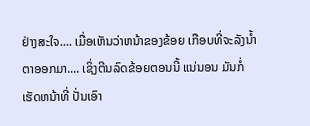ຢ່າງສະໃຈ.... ເມື່ອເຫັນວ່າຫນ້າຂອງຂ້ອຍ ເກືອບທີ່ຈະລັງນ້ຳຕາອອກມາ.... ເຊິ່ງຕີນລົດຂ້ອຍຕອນນີ້ ແນ່ນອນ ມັນກໍ່ເຮັດຫນ້າທີ່ ປັ່ນເອົາ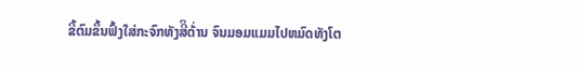ຂີ້ຕົມຂຶ້ນຟົ້ງໃສ່ກະຈົກທັງສີິດ້່ານ ຈົນມອມແມມໄປຫມົດທັງໂຕ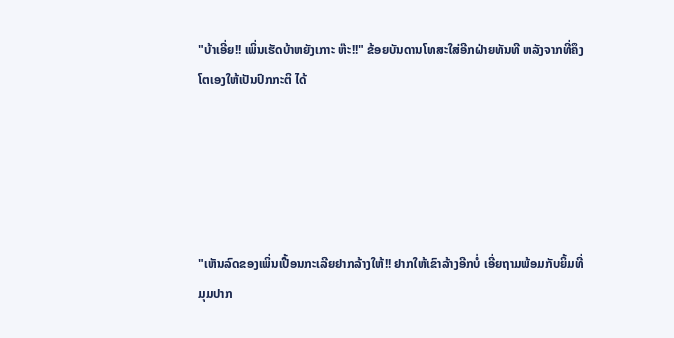"ບ້າເອີ່ຍ!! ເພິ່ນເຮັດບ້າຫຍັງເກາະ ຫ໊ະ!!" ຂ້ອຍບັນດານໂທສະໃສ່ອີກຝ່າຍທັນທີ ຫລັງຈາກທີ່ຄຶງໂຕເອງໃຫ້ເປັນປົກກະຕິ ໄດ້





"ເຫັນລົດຂອງເພິ່ນເປື້ອນກະເລີຍຢາກລ້າງໃຫ້!! ຢາກໃຫ້ເຂົາລ້າງອີກບໍ່ ເອີ່ຍຖາມພ້ອມກັບຍິ້ມທີ່ມຸມປາກ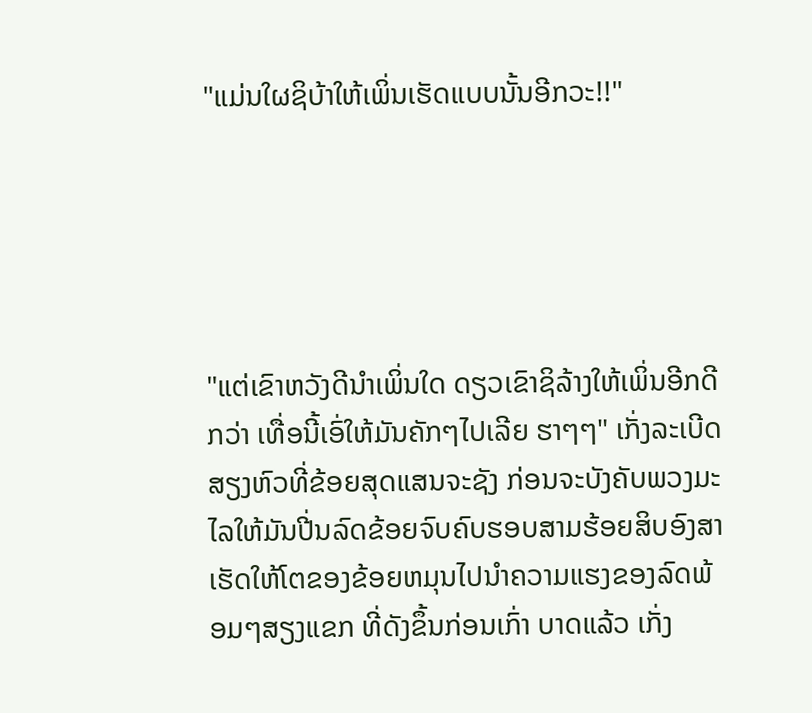"ແມ່ນໃຜຊິບ້າໃຫ້ເພິ່ນເຮັດແບບນັ້ນອີກວະ!!"





"ແຕ່ເຂົາຫວັງດີນຳເພິ່ນໃດ ດຽວເຂົາຊິລ້າງໃຫ້ເພິ່ນອີກດີກວ່າ ເທື່ອນີ້ເອົ່ໃຫ້ມັນຄັກໆໄປເລີຍ ຮາໆໆ" ເກັ່ງລະເບີດສຽງຫົວທີ່ຂ້ອຍສຸດແສນຈະຊັງ ກ່ອນຈະບັງຄັບພວງມະໄລໃຫ້ມັນປີ່ນລົດຂ້ອຍຈົບຄົບຮອບສາມຮ້ອຍສິບອົງສາ ເຮັດໃຫ້ໂຕຂອງຂ້ອຍຫມຸນໄປນຳຄວາມແຮງຂອງລົດພ້ອມໆສຽງແຂກ ທີ່ດັງຂຶ້ນກ່ອນເກົ່າ ບາດແລ້ວ ເກັ່ງ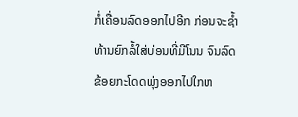ກໍ່ເຄື່ອນລົດອອກໄປອີກ ກ່ອນຈະຊ້ຳທ້ານຍົກລໍ້ໃສ່ບ່ອນທີ່ມີໂນນ ຈົນລົດຂ້ອຍກະໂດດພຸ່ງອອກໄປໃກຫ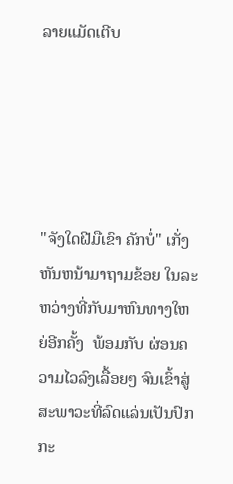ລາຍແມັດເຕີບ





"ຈັງໃດຝີມືເຂົາ ຄັກບໍ່" ເກັ່ງຫັນຫນ້າມາຖາມຂ້ອຍ ໃນລະຫວ່າງທີ່ກັບມາຫົນທາງໃຫຍ່ອີກຄັ້ງ  ພ້ອມກັບ ຜ່ອນຄວາມໄວລົງເລື້ອຍໆ ຈົນເຂົ້າສູ່ສະພາວະທີ່ລົດແລ່ນເປັນປົກກະ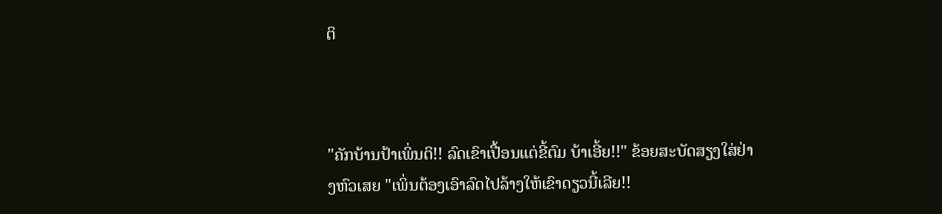ຕິ



"ຄັກບ້ານປ້າເພິ່ນຕິ!! ລົດເຂົາເປື້ອນແຕ່ຂີ້ຕົມ ບ້າເອີ້ຍ!!" ຂ້ອຍສະບັດສຽງໃສ່ຢ່າງຫົວເສຍ "ເພິ່ນຕ້ອງເອົາລົດໄປລ້າງໃຫ້ເຂົາດຽວນີ້ເລີຍ!!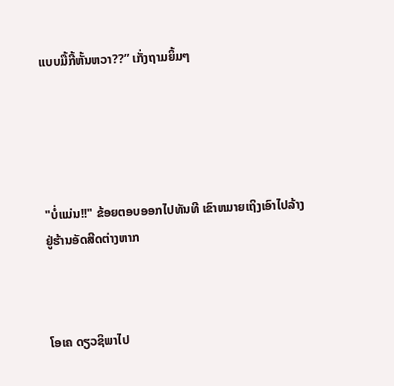ແບບມື້ກີ້ຫັ້ນຫວາ??” ເກັ່ງຖາມຍິ້ມໆ





"ບໍ່ແມ່ນ!!" ຂ້ອຍຕອບອອກໄປທັນທີ ເຂົາຫມາຍເຖິງເອົາໄປລ້າງຢູ່ຮ້ານອັດສີດຕ່າງຫາກ



ໂອເຄ ດຽວຊິພາໄປ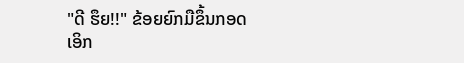"ດີ ຮຶຍ!!" ຂ້ອຍຍົກມືຂຶ້ນກອດເອິກ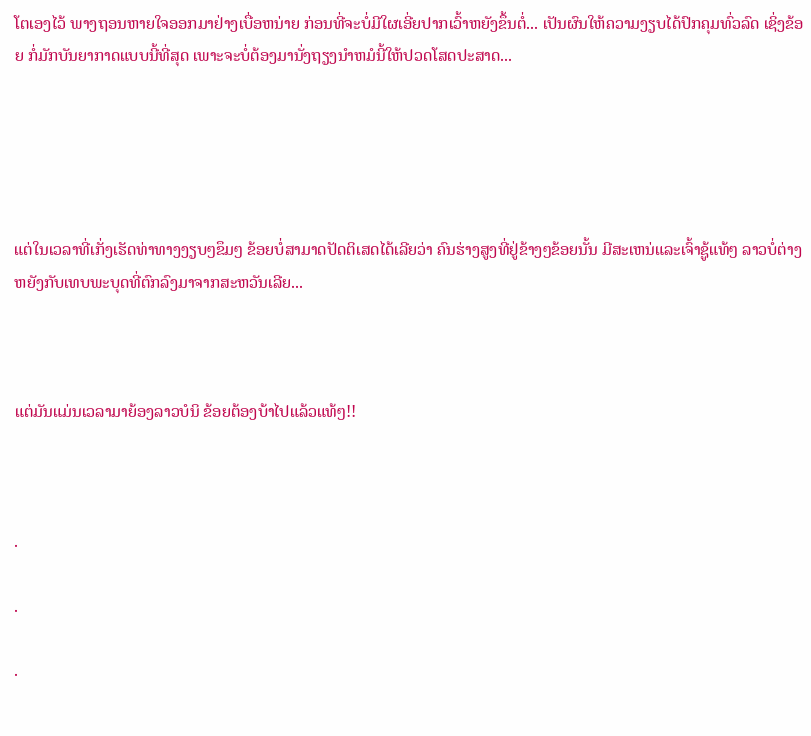ໂຕເອງໄວ້ ພາງຖອນຫາຍໃຈອອກມາຢ່າງເບື່ອຫນ່າຍ ກ່ອນທີ່ຈະບໍ່ມີໃຜເອີ່ຍປາກເວົ້າຫຍັງຂຶ້ນຕໍ່... ເປັນຜົນໃຫ້ຄວາມງຽບໄດ້ປົກຄຸມທົ່ວລົດ ເຊິ່ງຂ້ອຍ ກໍ່ມັກບັນຍາກາດແບບນີ້ທີ່ສຸດ ເພາະຈະບໍ່ຕ້ອງມານັ່ງຖຽງນຳຫມໍນີ້ໃຫ້ປວດໂສດປະສາດ...





ແຕ່ໃນເວລາທີ່ເກັ່ງເຮັດທ່າທາງງຽບໆຂຶມໆ ຂ້ອຍບໍ່ສາມາດປັດຕິເສດໄດ້ເລີຍວ່າ ຄົນຮ່າງສູງທີ່ຢູ່ຂ້າງໆຂ້ອຍນັ້ນ ມີສະເຫນ່ແລະເຈົ້າຊູ້ແທ້ໆ ລາວບໍ່ຕ່າງຫຍັງກັບເທບພະບຸດທີ່ຕົກລົງມາຈາກສະຫວັນເລີຍ...



ແຕ່ມັນແມ່ນເວລາມາຍ້ອງລາວບໍນິ ຂ້ອຍຕ້ອງບ້າໄປແລ້ວແທ້ໆ!!



.

.

.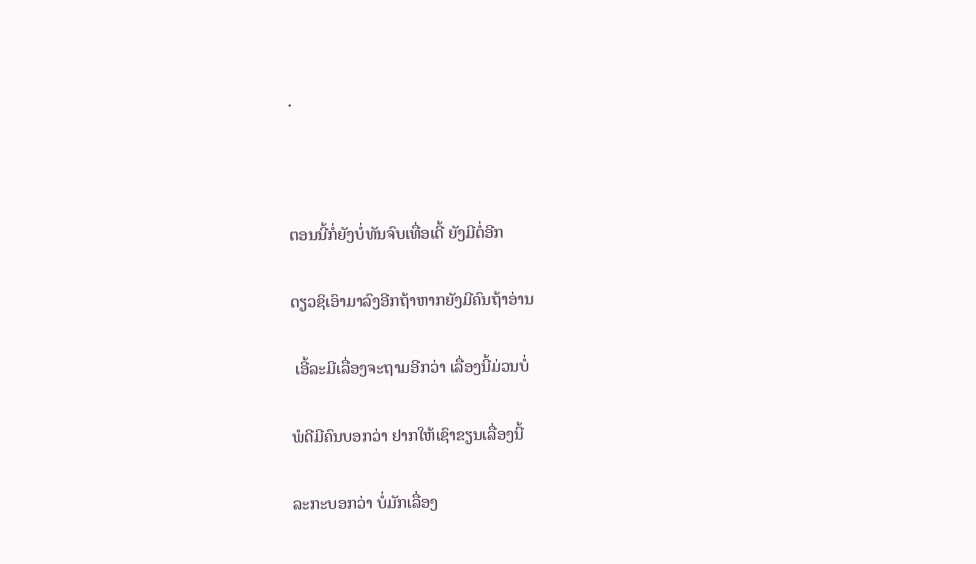.



ຕອນນີ້ກໍ່ຍັງບໍ່ທັນຈົບເທື່ອເດີ້ ຍັງມີຕໍ່ອີກ

ດຽວຊິເອົາມາລົງອີກຖ້າຫາກຍັງມີຄົນຖ້າອ່ານ

 ເອີ້ລະມີເລື່ອງຈະຖາມອີກວ່າ ເລື່ອງນີ້ມ່ວນບໍ່

ພໍດີມີຄົນບອກວ່າ ຢາກໃຫ້ເຊົາຂຽນເລື່ອງນີ້

ລະກະບອກວ່າ ບໍ່ມັກເລື່ອງ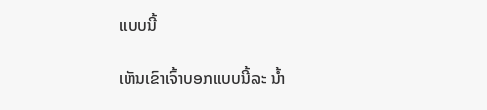ແບບນີ້

ເຫັນເຂົາເຈົ້າບອກແບບນີ້ລະ ນ້ຳ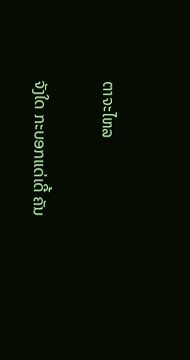ຕາຈະໄຫລ

ຈັງໃດ ກະບອກແດ່ເດີ້ ຄັນ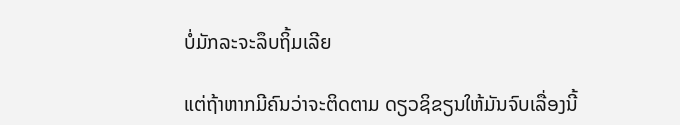ບໍ່ມັກລະຈະລຶບຖິ້ມເລີຍ

ແຕ່ຖ້າຫາກມີຄົນວ່າຈະຕິດຕາມ ດຽວຊິຂຽນໃຫ້ມັນຈົບເລື່ອງນີ້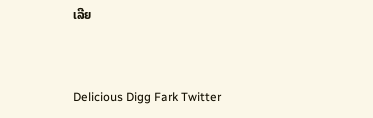ເລີຍ



Delicious Digg Fark Twitter